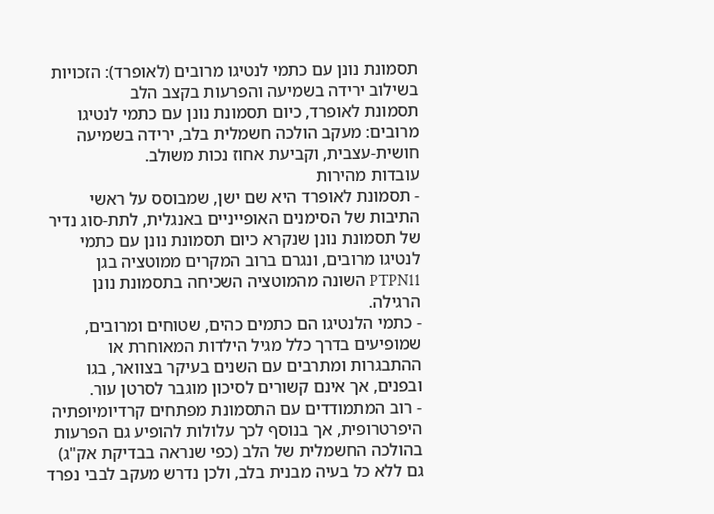תסמונת נונן עם כתמי לנטיגו מרובים (לאופרד): הזכויות בשילוב ירידה בשמיעה והפרעות בקצב הלב
תסמונת לאופרד, כיום תסמונת נונן עם כתמי לנטיגו מרובים: מעקב הולכה חשמלית בלב, ירידה בשמיעה חושית-עצבית, וקביעת אחוז נכות משולב.
עובדות מהירות
- תסמונת לאופרד היא שם ישן, שמבוסס על ראשי התיבות של הסימנים האופייניים באנגלית, לתת-סוג נדיר של תסמונת נונן שנקרא כיום תסמונת נונן עם כתמי לנטיגו מרובים, ונגרם ברוב המקרים ממוטציה בגן PTPN11 השונה מהמוטציה השכיחה בתסמונת נונן הרגילה.
- כתמי הלנטיגו הם כתמים כהים, שטוחים ומרובים, שמופיעים בדרך כלל מגיל הילדות המאוחרת או ההתבגרות ומתרבים עם השנים בעיקר בצוואר, בגו ובפנים, אך אינם קשורים לסיכון מוגבר לסרטן עור.
- רוב המתמודדים עם התסמונת מפתחים קרדיומיופתיה היפרטרופית, אך בנוסף לכך עלולות להופיע גם הפרעות בהולכה החשמלית של הלב (כפי שנראה בבדיקת אק"ג) גם ללא כל בעיה מבנית בלב, ולכן נדרש מעקב לבבי נפרד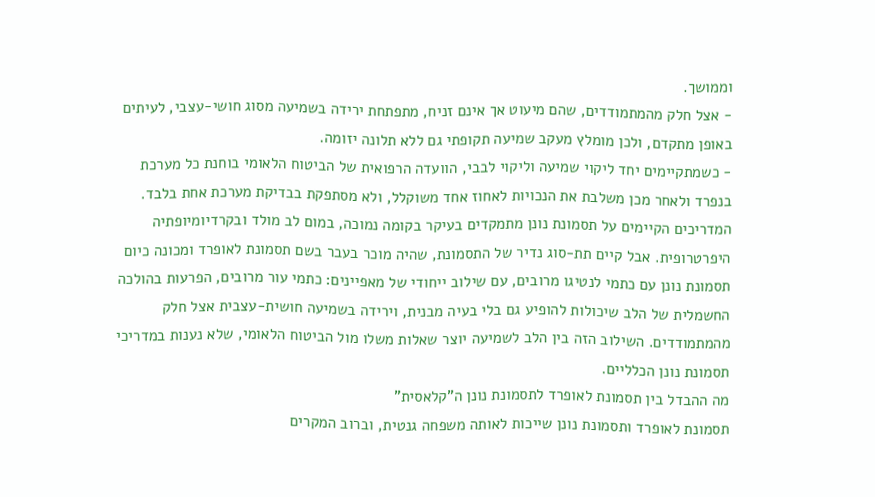וממושך.
- אצל חלק מהמתמודדים, שהם מיעוט אך אינם זניח, מתפתחת ירידה בשמיעה מסוג חושי-עצבי, לעיתים באופן מתקדם, ולכן מומלץ מעקב שמיעה תקופתי גם ללא תלונה יזומה.
- כשמתקיימים יחד ליקוי שמיעה וליקוי לבבי, הוועדה הרפואית של הביטוח הלאומי בוחנת כל מערכת בנפרד ולאחר מכן משלבת את הנכויות לאחוז אחד משוקלל, ולא מסתפקת בבדיקת מערכת אחת בלבד.
המדריכים הקיימים על תסמונת נונן מתמקדים בעיקר בקומה נמוכה, במום לב מולד ובקרדיומיופתיה היפרטרופית. אבל קיים תת-סוג נדיר של התסמונת, שהיה מוכר בעבר בשם תסמונת לאופרד ומכונה כיום תסמונת נונן עם כתמי לנטיגו מרובים, עם שילוב ייחודי של מאפיינים: כתמי עור מרובים, הפרעות בהולכה החשמלית של הלב שיכולות להופיע גם בלי בעיה מבנית, וירידה בשמיעה חושית-עצבית אצל חלק מהמתמודדים. השילוב הזה בין הלב לשמיעה יוצר שאלות משלו מול הביטוח הלאומי, שלא נענות במדריכי תסמונת נונן הכלליים.
מה ההבדל בין תסמונת לאופרד לתסמונת נונן ה"קלאסית"
תסמונת לאופרד ותסמונת נונן שייכות לאותה משפחה גנטית, וברוב המקרים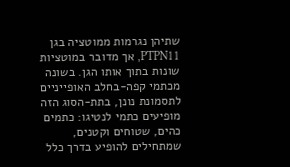שתיהן נגרמות ממוטציה בגן PTPN11, אך מדובר במוטציות שונות בתוך אותו הגן. בשונה מכתמי קפה-בחלב האופייניים לתסמונת נונן, בתת-הסוג הזה מופיעים כתמי לנטיגו: כתמים כהים, שטוחים וקטנים, שמתחילים להופיע בדרך כלל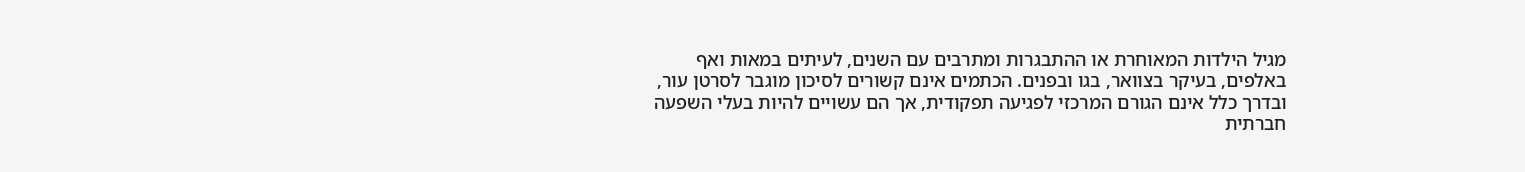מגיל הילדות המאוחרת או ההתבגרות ומתרבים עם השנים, לעיתים במאות ואף באלפים, בעיקר בצוואר, בגו ובפנים. הכתמים אינם קשורים לסיכון מוגבר לסרטן עור, ובדרך כלל אינם הגורם המרכזי לפגיעה תפקודית, אך הם עשויים להיות בעלי השפעה חברתית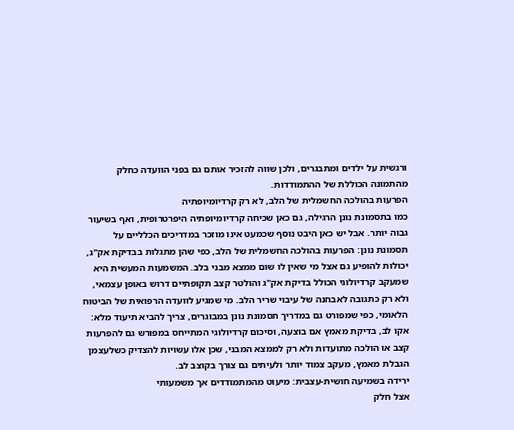ורגשית על ילדים ומתבגרים, ולכן שווה להזכיר אותם גם בפני הוועדה כחלק מהתמונה הכוללת של ההתמודדות.
הפרעות בהולכה החשמלית של הלב, לא רק קרדיומיופתיה
כמו בתסמונת נונן הרגילה, גם כאן שכיחה קרדיומיופתיה היפרטרופית, ואף בשיעור גבוה יותר. אבל יש כאן היבט נוסף שכמעט אינו מוזכר במדריכים הכלליים על תסמונת נונן: הפרעות בהולכה החשמלית של הלב, כפי שהן מתגלות בבדיקת אק"ג, יכולות להופיע גם אצל מי שאין לו שום ממצא מבני בלב. המשמעות המעשית היא שמעקב קרדיולוגי הכולל בדיקת אק"ג והולטר קצב תקופתיים דרוש באופן עצמאי, ולא רק כתגובה לאבחנה של עיבוי שריר הלב. מי שמגיע לוועדה הרפואית של הביטוח הלאומי, כפי שמפורט גם במדריך תסמונת נונן במבוגרים, צריך להביא תיעוד מלא: אקו לב, בדיקת מאמץ אם בוצעה, וסיכום קרדיולוגי המתייחס במפורש גם להפרעות קצב או הולכה מתועדות ולא רק לממצא המבני, שכן אלו עשויות להצדיק כשלעצמן הגבלת מאמץ, מעקב צמוד יותר ולעיתים גם צורך בקוצב לב.
ירידה בשמיעה חושית-עצבית: מיעוט מהמתמודדים אך משמעותי
אצל חלק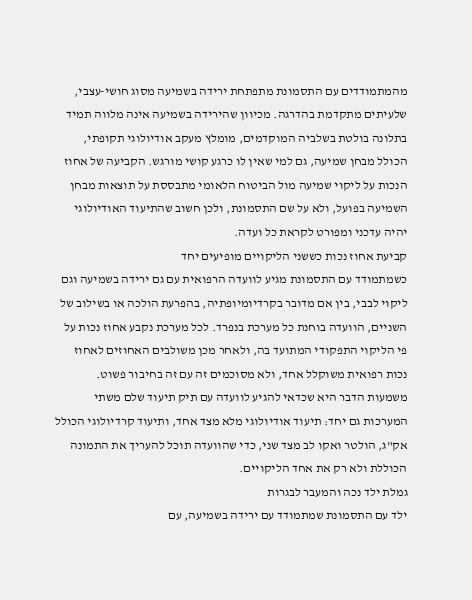מהמתמודדים עם התסמונת מתפתחת ירידה בשמיעה מסוג חושי-עצבי, שלעיתים מתקדמת בהדרגה. מכיוון שהירידה בשמיעה אינה מלווה תמיד בתלונה בולטת בשלביה המוקדמים, מומלץ מעקב אודיולוגי תקופתי, הכולל מבחן שמיעה, גם למי שאין לו כרגע קושי מורגש. הקביעה של אחוז הנכות על ליקוי שמיעה מול הביטוח הלאומי מתבססת על תוצאות מבחן השמיעה בפועל, ולא על שם התסמונת, ולכן חשוב שהתיעוד האודיולוגי יהיה עדכני ומפורט לקראת כל ועדה.
קביעת אחוז נכות כששני הליקויים מופיעים יחד
כשמתמודד עם התסמונת מגיע לוועדה הרפואית עם גם ירידה בשמיעה וגם ליקוי לבבי, בין אם מדובר בקרדיומיופתיה, בהפרעת הולכה או בשילוב של השניים, הוועדה בוחנת כל מערכת בנפרד. לכל מערכת נקבע אחוז נכות על פי הליקוי התפקודי המתועד בה, ולאחר מכן משולבים האחוזים לאחוז נכות רפואית משוקלל אחד, ולא מסוכמים זה עם זה בחיבור פשוט. משמעות הדבר היא שכדאי להגיע לוועדה עם תיק תיעוד שלם משתי המערכות גם יחד: תיעוד אודיולוגי מלא מצד אחד, ותיעוד קרדיולוגי הכולל אק"ג, הולטר ואקו לב מצד שני, כדי שהוועדה תוכל להעריך את התמונה הכוללת ולא רק את אחד הליקויים.
גמלת ילד נכה והמעבר לבגרות
ילד עם התסמונת שמתמודד עם ירידה בשמיעה, עם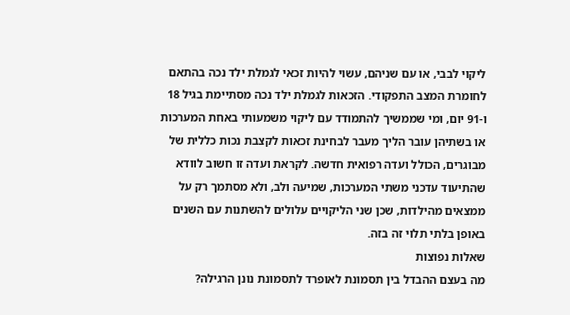ליקוי לבבי, או עם שניהם, עשוי להיות זכאי לגמלת ילד נכה בהתאם לחומרת המצב התפקודי. הזכאות לגמלת ילד נכה מסתיימת בגיל 18 ו-91 יום, ומי שממשיך להתמודד עם ליקוי משמעותי באחת המערכות או בשתיהן עובר הליך מעבר לבחינת זכאות לקצבת נכות כללית של מבוגרים, הכולל ועדה רפואית חדשה. לקראת ועדה זו חשוב לוודא שהתיעוד עדכני משתי המערכות, שמיעה ולב, ולא מסתמך רק על ממצאים מהילדות, שכן שני הליקויים עלולים להשתנות עם השנים באופן בלתי תלוי זה בזה.
שאלות נפוצות
מה בעצם ההבדל בין תסמונת לאופרד לתסמונת נונן הרגילה?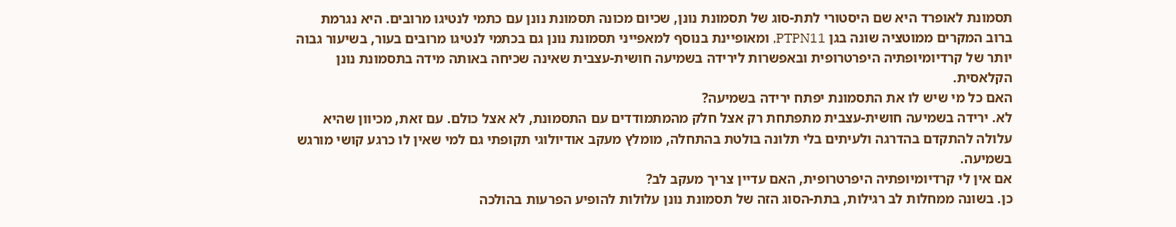תסמונת לאופרד היא שם היסטורי לתת-סוג של תסמונת נונן, שכיום מכונה תסמונת נונן עם כתמי לנטיגו מרובים. היא נגרמת ברוב המקרים ממוטציה שונה בגן PTPN11, ומאופיינת בנוסף למאפייני תסמונת נונן גם בכתמי לנטיגו מרובים בעור, בשיעור גבוה יותר של קרדיומיופתיה היפרטרופית ובאפשרות לירידה בשמיעה חושית-עצבית שאינה שכיחה באותה מידה בתסמונת נונן הקלאסית.
האם כל מי שיש לו את התסמונת יפתח ירידה בשמיעה?
לא. ירידה בשמיעה חושית-עצבית מתפתחת רק אצל חלק מהמתמודדים עם התסמונת, לא אצל כולם. עם זאת, מכיוון שהיא עלולה להתקדם בהדרגה ולעיתים בלי תלונה בולטת בהתחלה, מומלץ מעקב אודיולוגי תקופתי גם למי שאין לו כרגע קושי מורגש בשמיעה.
אם אין לי קרדיומיופתיה היפרטרופית, האם עדיין צריך מעקב לב?
כן. בשונה ממחלות לב רגילות, בתת-הסוג הזה של תסמונת נונן עלולות להופיע הפרעות בהולכה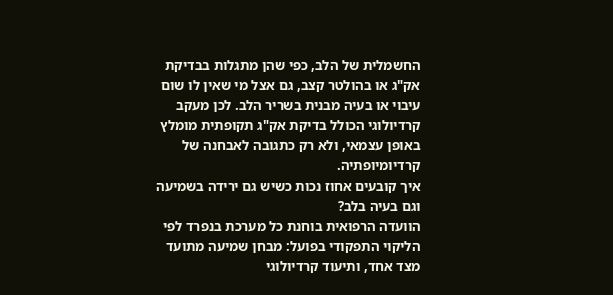החשמלית של הלב, כפי שהן מתגלות בבדיקת אק"ג או בהולטר קצב, גם אצל מי שאין לו שום עיבוי או בעיה מבנית בשריר הלב. לכן מעקב קרדיולוגי הכולל בדיקת אק"ג תקופתית מומלץ באופן עצמאי, ולא רק כתגובה לאבחנה של קרדיומיופתיה.
איך קובעים אחוז נכות כשיש גם ירידה בשמיעה וגם בעיה בלב?
הוועדה הרפואית בוחנת כל מערכת בנפרד לפי הליקוי התפקודי בפועל: מבחן שמיעה מתועד מצד אחד, ותיעוד קרדיולוגי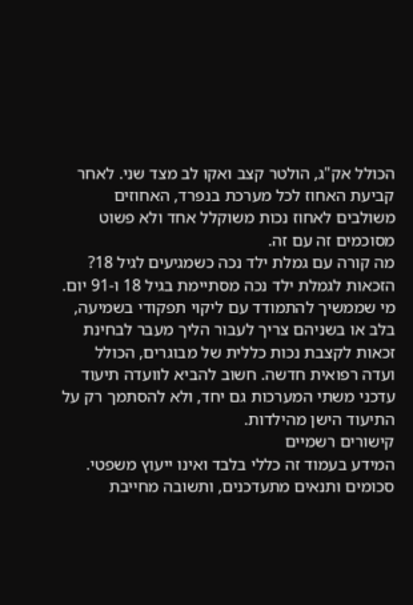הכולל אק"ג, הולטר קצב ואקו לב מצד שני. לאחר קביעת האחוז לכל מערכת בנפרד, האחוזים משולבים לאחוז נכות משוקלל אחד ולא פשוט מסוכמים זה עם זה.
מה קורה עם גמלת ילד נכה כשמגיעים לגיל 18?
הזכאות לגמלת ילד נכה מסתיימת בגיל 18 ו-91 יום. מי שממשיך להתמודד עם ליקוי תפקודי בשמיעה, בלב או בשניהם צריך לעבור הליך מעבר לבחינת זכאות לקצבת נכות כללית של מבוגרים, הכולל ועדה רפואית חדשה. חשוב להביא לוועדה תיעוד עדכני משתי המערכות גם יחד, ולא להסתמך רק על התיעוד הישן מהילדות.
קישורים רשמיים
המידע בעמוד זה כללי בלבד ואינו ייעוץ משפטי. סכומים ותנאים מתעדכנים, ותשובה מחייבת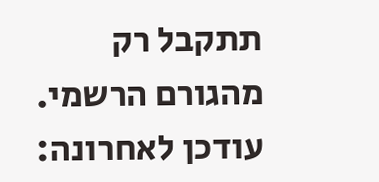תתקבל רק מהגורם הרשמי. עודכן לאחרונה: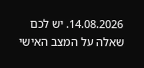14.08.2026. יש לכם שאלה על המצב האישי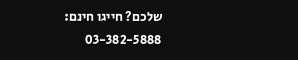שלכם? חייגו חינם: 03-382-5888